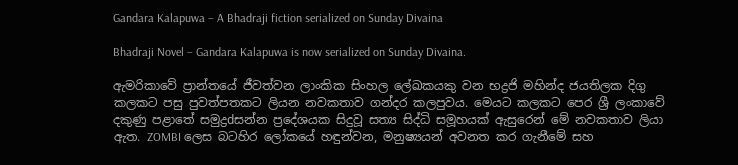Gandara Kalapuwa – A Bhadraji fiction serialized on Sunday Divaina

Bhadraji Novel – Gandara Kalapuwa is now serialized on Sunday Divaina.

ඇමරිකාවේ ප්‍රාන්තයේ ජීවත්වන ලාංකික සිංහල ලේඛකයකු වන භද්‍රජි මහින්ද ජයතිලක දිගු කලකට පසු පුවත්පතකට ලියන නවකතාව ගන්දර කලපුවය. මෙයට කලකට පෙර ශ්‍රී ලංකාවේ දකුණු පළාතේ සමුද්‍රdසන්න ප්‍රදේශයක සිදුවූ සත්‍ය සිද්ධි සමූහයක්‌ ඇසුරෙන් මේ නවකතාව ලියා ඇත. ZOMBI ලෙස බටහිර ලෝකයේ හඳුන්වන, මනුෂ්‍යයන් අවනත කර ගැනීමේ සහ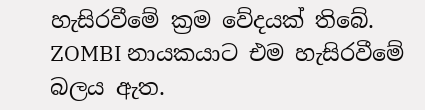හැසිරවීමේ ක්‍රම වේදයක්‌ තිබේ. ZOMBI නායකයාට එම හැසිරවීමේ බලය ඇත.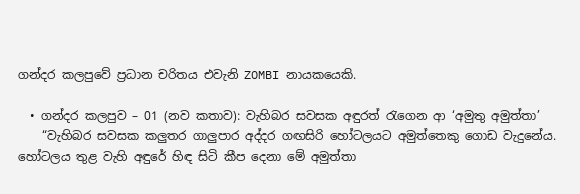ගන්දර කලපුවේ ප්‍රධාන චරිතය එවැනි ZOMBI නායකයෙකි.

  • ගන්දර කලපුව – 01 (නව කතාව): වැහිබර සවසක අඳුරත් රැගෙන ආ ‘අමුතු අමුත්තා’
    “වැහිබර සවසක කලුතර ගාලුපාර අද්දර ගඟසිරි හෝටලයට අමුත්තෙකු ගොඩ වැදුනේය. හෝටලය තුළ වැහි අඳුරේ හිඳ සිටි කීප දෙනා මේ අමුත්තා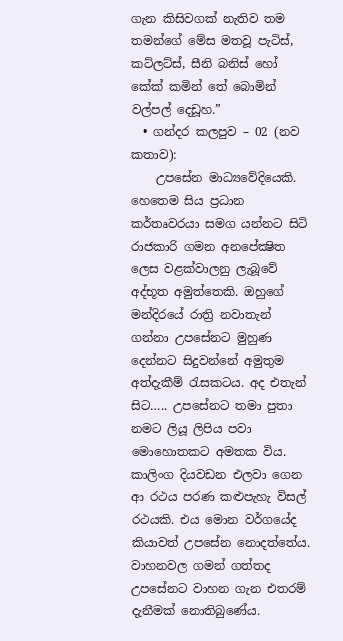ගැන කිසිවගක්‌ නැතිව තම තමන්ගේ මේස මතවූ පැටිස්‌, කට්‌ලට්‌ස්‌, සීනි බනිස්‌ හෝ කේක්‌ කමින් තේ බොමින් වල්පල් දෙඩූහ.”
  • ගන්දර කලපුව – 02 (නව කතාව):
    උපසේන මාධ්‍යවේදියෙකි. හෙතෙම සිය ප්‍රධාන කර්තෘවරයා සමග යන්නට සිටි රාජකාරි ගමන අනපේක්‍ෂිත ලෙස වළක්‌වාලනු ලැබූවේ අද්භූත අමුත්තෙකි. ඔහුගේ මන්දිරයේ රාත්‍රි නවාතැන් ගන්නා උපසේනට මුහුණ දෙන්නට සිදුවන්නේ අමුතුම අත්දැකීම් රැසකටය. අද එතැන් සිට….. උපසේනට තමා පුතා නමට ලියූ ලිපිය පවා මොහොතකට අමතක විය. කාලිංග දියවඩන එලවා ගෙන ආ රථය පරණ කළුපැහැ විසල් රථයකි. එය මොන වර්ගයේද කියාවත් උපසේන නොදත්තේය. වාහනවල ගමන් ගත්තද උපසේනට වාහන ගැන එතරම් දැනීමක්‌ නොතිබුණේය.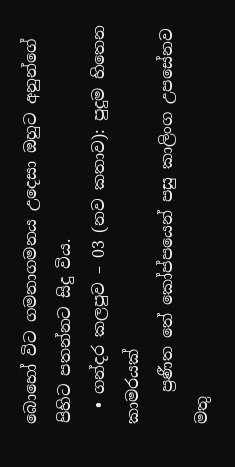බොහෝ විට ගමනාගමනය උදෙසා ඔහුට අනුන්ගේ පිහිට පතන්නට සිදු විය.
  • ගන්දර කලපුව – 03 (නව කතාව): පුදුම හිතෙන කාමරයක්‌
    ප්‍රණීත තේ කෝප්පයෙන් පසු කාලිංග උපසේනව මතු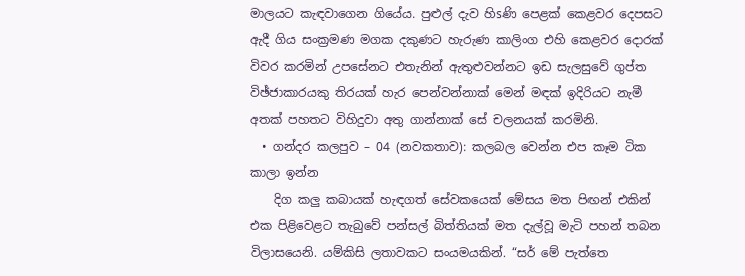මාලයට කැඳවාගෙන ගියේය. පුළුල් දැව හිsණි පෙළක්‌ කෙළවර දෙපසට ඇදී ගිය සංක්‍රමණ මගක දකුණට හැරුණ කාලිංග එහි කෙළවර දොරක්‌ විවර කරමින් උපසේනට එතැනින් ඇතුළුවන්නට ඉඩ සැලසුවේ ගුප්ත විඡ්ජාකාරයකු තිරයක්‌ හැර පෙන්වන්නාක්‌ මෙන් මඳක්‌ ඉදිරියට නැමී අතක්‌ පහතට විහිදුවා අතු ගාන්නාක්‌ සේ චලනයක්‌ කරමිනි.
  • ගන්දර කලපුව – 04 (නවකතාව): කලබල වෙන්න එප කෑම ටික කාලා ඉන්න
    දිග කලු කබායක්‌ හැඳගත් සේවකයෙක්‌ මේසය මත පිඟන් එකින් එක පිළිවෙළට තැබුවේ පන්සල් බිත්තියක්‌ මත දැල්වූ මැටි පහන් තබන විලාසයෙනි. යම්කිසි ලතාවකට සංයමයකින්. “සර් මේ පැත්තෙ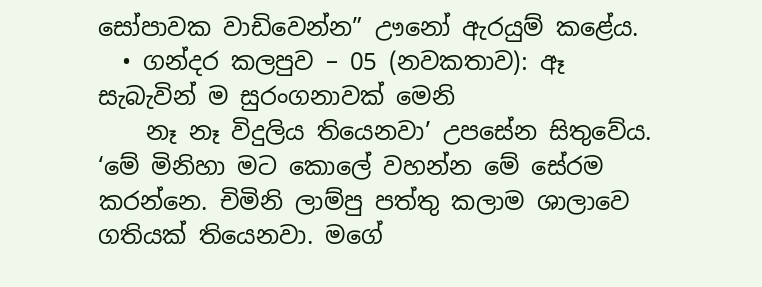සෝපාවක වාඩිවෙන්න” ඌනෝ ඇරයුම් කළේය.
  • ගන්දර කලපුව – 05 (නවකතාව): ඈ සැබැවින් ම සුරංගනාවක්‌ මෙනි
    නෑ නෑ විදුලිය තියෙනවා’ උපසේන සිතුවේය. ‘මේ මිනිහා මට කොලේ වහන්න මේ සේරම කරන්නෙ. චිමිනි ලාම්පු පත්තු කලාම ශාලාවෙ ගතියක්‌ තියෙනවා. මගේ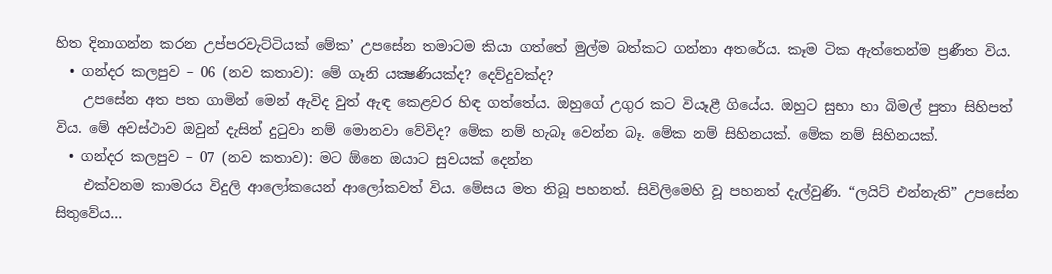හිත දිනාගන්න කරන උප්පරවැට්‌ටියක්‌ මේක’ උපසේන තමාටම කියා ගත්තේ මුල්ම බත්කට ගන්නා අතරේය. කෑම ටික ඇත්තෙන්ම ප්‍රණීත විය.
  • ගන්දර කලපුව – 06 (නව කතාව): මේ ගෑනි යක්‍ෂණියක්‌ද? දෙව්දුවක්‌ද?
    උපසේන අත පත ගාමින් මෙන් ඇවිද වුත් ඇඳ කෙළවර හිඳ ගත්තේය. ඔහුගේ උගුර කට වියෑළී ගියේය. ඔහුට සුභා හා බිමල් පුතා සිහිපත් විය. මේ අවස්‌ථාව ඔවුන් දැසින් දුටුවා නම් මොනවා වේවිද? මේක නම් හැබෑ වෙන්න බෑ. මේක නම් සිහිනයක්‌. මේක නම් සිහිනයක්‌.
  • ගන්දර කලපුව – 07 (නව කතාව): මට ඕනෙ ඔයාට සුවයක්‌ දෙන්න
    එක්‌වනම කාමරය විදුලි ආලෝකයෙන් ආලෝකවත් විය. මේසය මත තිබූ පහනත්. සිවිලිමෙහි වූ පහනත් දැල්වුණි. “ලයිට්‌ එන්නැති” උපසේන සිතුවේය…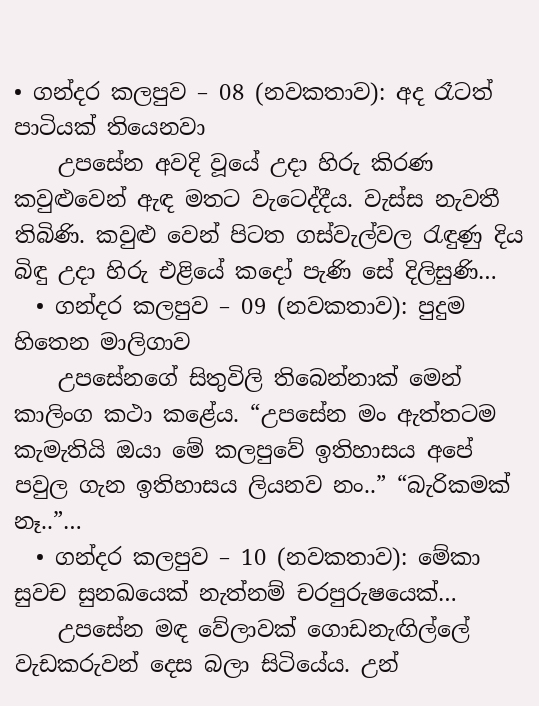• ගන්දර කලපුව – 08 (නවකතාව): අද රෑටත් පාටියක්‌ තියෙනවා
    උපසේන අවදි වූයේ උදා හිරු කිරණ කවුළුවෙන් ඇඳ මතට වැටෙද්දීය. වැස්‌ස නැවතී තිබිණි. කවුළු වෙන් පිටත ගස්‌වැල්වල රැඳුණු දිය බිඳු උදා හිරු එළියේ කදෝ පැණි සේ දිලිසුණි…
  • ගන්දර කලපුව – 09 (නවකතාව): පුදුම හිතෙන මාලිගාව
    උපසේනගේ සිතුවිලි තිබෙන්නාක්‌ මෙන් කාලිංග කථා කළේය. “උපසේන මං ඇත්තටම කැමැතියි ඔයා මේ කලපුවේ ඉතිහාසය අපේ පවුල ගැන ඉතිහාසය ලියනව නං..” “බැරිකමක්‌ නෑ..”…
  • ගන්දර කලපුව – 10 (නවකතාව): මේකා සුවච සුනඛයෙක්‌ නැත්නම් චරපුරුෂයෙක්‌…
    උපසේන මඳ වේලාවක්‌ ගොඩනැඟිල්ලේ වැඩකරුවන් දෙස බලා සිටියේය. උන්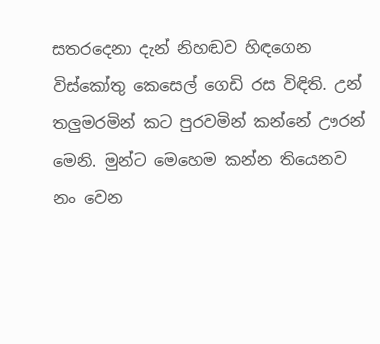සතරදෙනා දැන් නිහඬව හිඳගෙන විස්‌කෝතු කෙසෙල් ගෙඩි රස විඳිති. උන් තලුමරමින් කට පුරවමින් කන්නේ ඌරන් මෙනි. මුන්ට මෙහෙම කන්න තියෙනව නං වෙන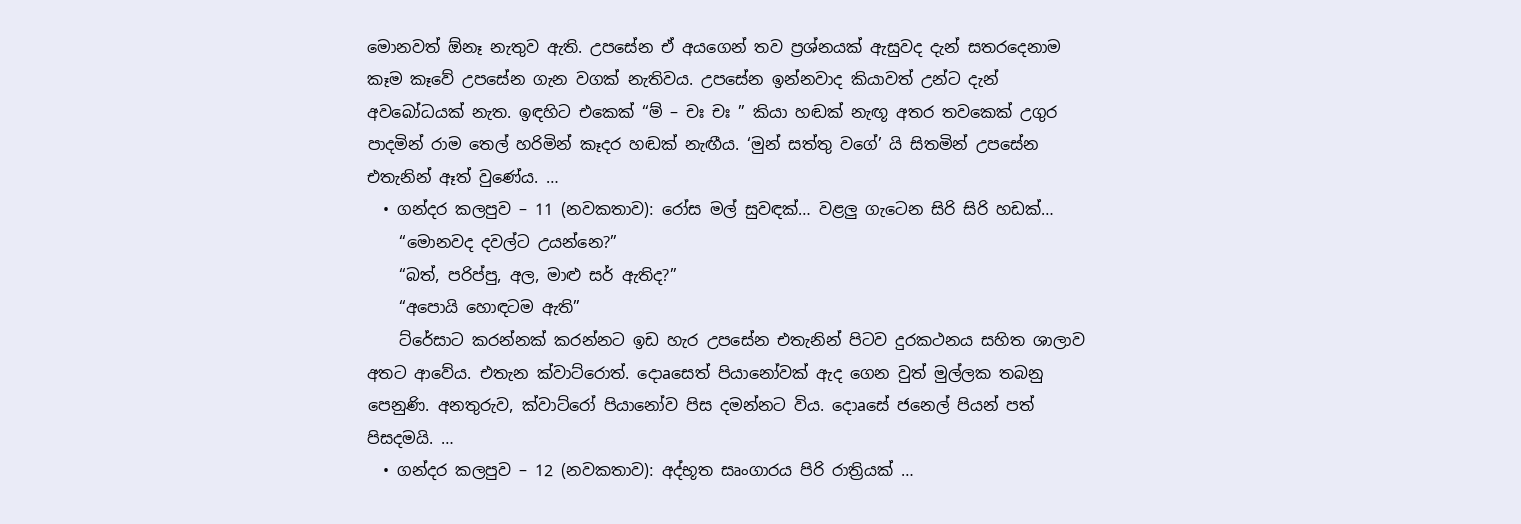මොනවත් ඕනෑ නැතුව ඇති. උපසේන ඒ අයගෙන් තව ප්‍රශ්නයක්‌ ඇසුවද දැන් සතරදෙනාම කෑම කෑවේ උපසේන ගැන වගක්‌ නැතිවය. උපසේන ඉන්නවාද කියාවත් උන්ට දැන් අවබෝධයක්‌ නැත. ඉඳහිට එකෙක්‌ “ම් – චඃ චඃ ” කියා හඬක්‌ නැඟූ අතර තවකෙක්‌ උගුර පාදමින් රාම තෙල් හරිමින් කෑදර හඬක්‌ නැඟීය. ‘මුන් සත්තු වගේ’ යි සිතමින් උපසේන එතැනින් ඈත් වුණේය. …
  • ගන්දර කලපුව – 11 (නවකතාව): රෝස මල් සුවඳක්‌… වළලු ගැටෙන සිරි සිරි හඩක්‌…
    “මොනවද දවල්ට උයන්නෙ?”
    “බත්, පරිප්පු, අල, මාළු සර් ඇතිද?”
    “අපොයි හොඳටම ඇති”
    ට්‌රේසාට කරන්නක්‌ කරන්නට ඉඩ හැර උපසේන එතැනින් පිටව දුරකථනය සහිත ශාලාව අතට ආවේය. එතැන ක්‌වාට්‌රොත්. දොaසෙත් පියානෝවක්‌ ඇද ගෙන වුත් මුල්ලක තබනු පෙනුණි. අනතුරුව, ක්‌වාට්‌රෝ පියානෝව පිස දමන්නට විය. දොaසේ ජනෙල් පියන් පත් පිසදමයි. …
  • ගන්දර කලපුව – 12 (නවකතාව): අද්භූත සෘංගාරය පිරි රාත්‍රියක්‌ …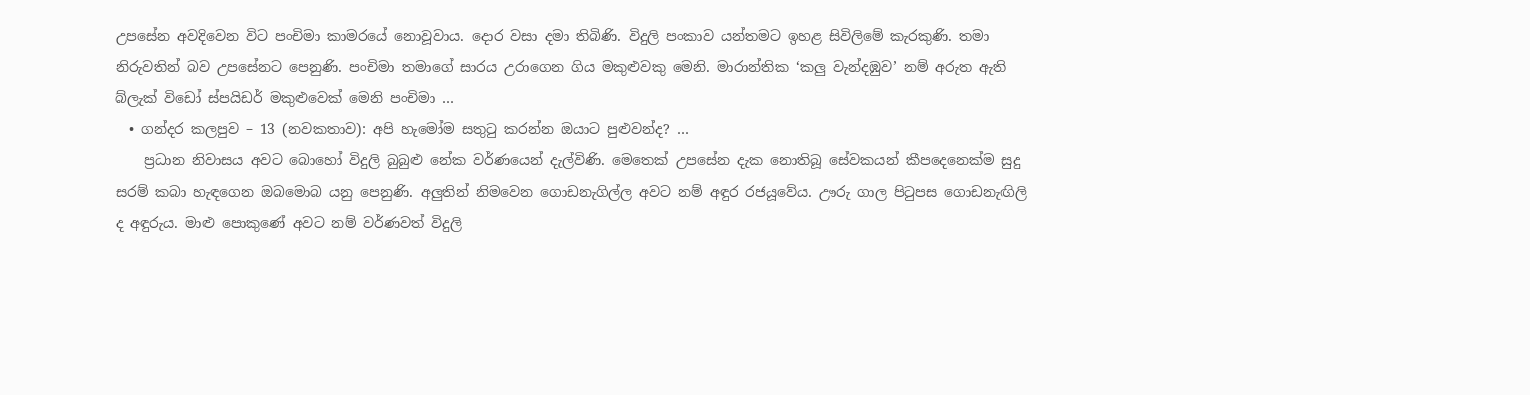උපසේන අවදිවෙන විට පංචිමා කාමරයේ නොවූවාය. දොර වසා දමා තිබිණි. විදුලි පංකාව යන්තමට ඉහළ සිවිලිමේ කැරකුණි. තමා නිරුවතින් බව උපසේනට පෙනුණි. පංචිමා තමාගේ සාරය උරාගෙන ගිය මකුළුවකු මෙනි. මාරාන්තික ‘කලු වැන්දඹුව’ නම් අරුත ඇති බ්ලැක්‌ විඩෝ ස්‌පයිඩර් මකුළුවෙක්‌ මෙනි පංචිමා …
  • ගන්දර කලපුව – 13 (නවකතාව): අපි හැමෝම සතුටු කරන්න ඔයාට පුළුවන්ද? …
    ප්‍රධාන නිවාසය අවට බොහෝ විදුලි බුබුළු නේක වර්ණයෙන් දැල්විණි. මෙතෙක්‌ උපසේන දැක නොතිබූ සේවකයන් කීපදෙනෙක්‌ම සුදු සරම් කබා හැඳගෙන ඔබමොබ යනු පෙනුණි. අලුතින් නිමවෙන ගොඩනැගිල්ල අවට නම් අඳුර රජයූවේය. ඌරු ගාල පිටුපස ගොඩනැඟිලි ද අඳුරුය. මාළු පොකුණේ අවට නම් වර්ණවත් විදුලි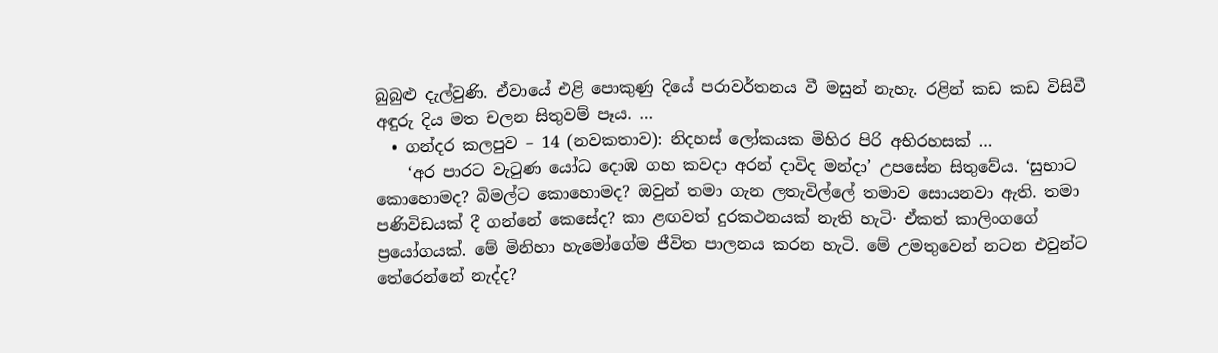බුබුළු දැල්වුණි. ඒවායේ එළි පොකුණු දියේ පරාවර්තනය වී මසුන් නැහැ. රළින් කඩ කඩ විසිවී අඳුරු දිය මත චලන සිතුවම් පෑය. …
  • ගන්දර කලපුව – 14 (නවකතාව): නිදහස්‌ ලෝකයක මිහිර පිරි අභිරහසක්‌ …
    ‘අර පාරට වැටුණ යෝධ දොඹ ගහ කවදා අරන් දාවිද මන්දා’ උපසේන සිතුවේය. ‘සුභාට කොහොමද? බිමල්ට කොහොමද? ඔවුන් තමා ගැන ලතැවිල්ලේ තමාව සොයනවා ඇති. තමා පණිවිඩයක්‌ දී ගන්නේ කෙසේද? කා ළඟවත් දුරකථනයක්‌ නැති හැටි· ඒකත් කාලිංගගේ ප්‍රයෝගයක්‌. මේ මිනිහා හැමෝගේම ජීවිත පාලනය කරන හැටි. මේ උමතුවෙන් නටන එවුන්ට තේරෙන්නේ නැද්ද?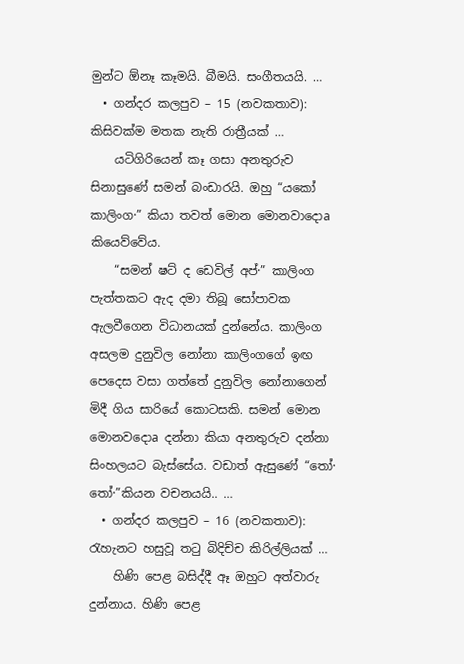මුන්ට ඕනෑ කෑමයි. බීමයි. සංගීතයයි. …
  • ගන්දර කලපුව – 15 (නවකතාව): කිසිවක්‌ම මතක නැති රාත්‍රීයක්‌ …
    යටිගිරියෙන් කෑ ගසා අනතුරුව සිනාසුණේ සමන් බංඩාරයි. ඔහු “යකෝ කාලිංග·” කියා තවත් මොන මොනවාදොa කියෙව්වේය.
    “සමන් ෂට්‌ ද ඩෙවිල් අප්·” කාලිංග පැත්තකට ඇද දමා තිබූ සෝපාවක ඇලවීගෙන විධානයක්‌ දුන්නේය. කාලිංග අසලම දුනුවිල නෝනා කාලිංගගේ ඉඟ පෙදෙස වසා ගත්තේ දුනුවිල නෝනාගෙන් මිදී ගිය සාරියේ කොටසකි. සමන් මොන මොනවදොa දන්නා කියා අනතුරුව දන්නා සිංහලයට බැස්‌සේය. වඩාත් ඇසුණේ “තෝ· තෝ·”කියන වචනයයි.. …
  • ගන්දර කලපුව – 16 (නවකතාව): රැහැනට හසුවූ තටු බිදිච්ච කිරිල්ලියක්‌ …
    හිණි පෙළ බසිද්දී ඈ ඔහුට අත්වාරු දුන්නාය. හිණි පෙළ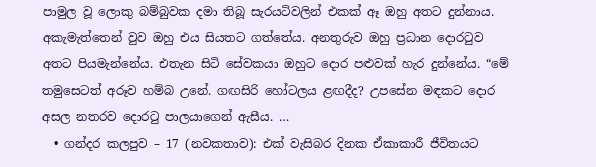පාමුල වූ ලොකු බම්බුවක දමා තිබූ සැරයටිවලින් එකක්‌ ඈ ඔහු අතට දුන්නාය. අකැමැත්තෙන් වුව ඔහු එය සියතට ගත්තේය. අනතුරුව ඔහු ප්‍රධාන දොරටුව අතට පියමැන්නේය. එතැන සිටි සේවකයා ඔහුට දොර පළුවක්‌ හැර දුන්නේය. “මේ තමුසෙටත් අරූව හම්බ උනේ. ගඟසිරි හෝටලය ළඟදීද? උපසේන මඳකට දොර අසල නතරව දොරටු පාලයාගෙන් ඇසීය. …
  • ගන්දර කලපුව – 17 (නවකතාව): එක්‌ වැසිබර දිනක ඒකාකාරී ජීවිතයට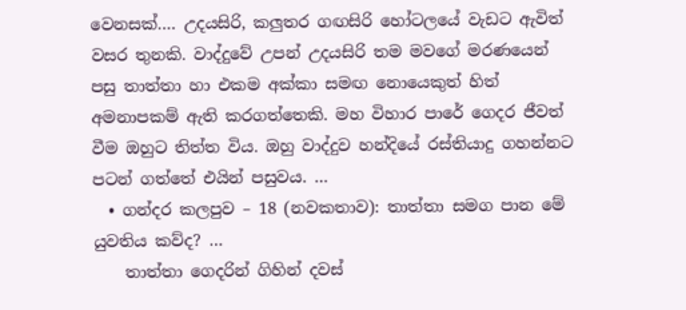වෙනසක්‌…. උදයසිරි, කලුතර ගඟසිරි හෝටලයේ වැඩට ඇවිත් වසර තුනකි. වාද්දුවේ උපන් උදයසිරි තම මවගේ මරණයෙන් පසු තාත්තා හා එකම අක්‌කා සමඟ නොයෙකුත් හිත් අමනාපකම් ඇති කරගත්තෙකි. මහ විහාර පාරේ ගෙදර ජීවත් වීම ඔහුට තිත්ත විය. ඔහු වාද්දුව හන්දියේ රස්‌තියාදු ගහන්නට පටන් ගත්තේ එයින් පසුවය. …
  • ගන්දර කලපුව – 18 (නවකතාව): තාත්තා සමග පාන මේ යුවතිය කව්ද? …
    තාත්තා ගෙදරින් ගිහින් දවස්‌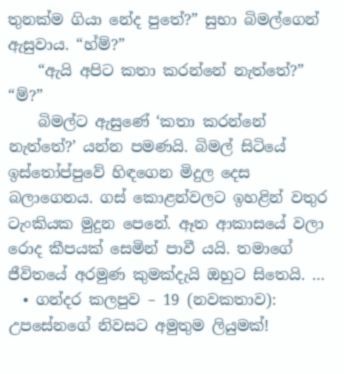තුනක්‌ම ගියා නේද පුතේ?” සුභා බිමල්ගෙන් ඇසුවාය. “හ්ම්?”
    “ඇයි අපිට කතා කරන්නේ නැත්තේ?” “ම්?”
    බිමල්ට ඇසුණේ ‘කතා කරන්නේ නැත්තේ?’ යන්න පමණයි. බිමල් සිටියේ ඉස්‌තෝප්පුවේ හිඳගෙන මිදුල දෙස බලාගෙනය. ගස්‌ කොළන්වලට ඉහළින් වතුර ටැංකියක මුදුන පෙනේ. ඈත ආකාසයේ වලා රොද කීපයක්‌ සෙමින් පාවී යයි. තමාගේ ජීවිතයේ අරමුණ කුමක්‌දැයි ඔහුට සිතෙයි. …
  • ගන්දර කලපුව – 19 (නවකතාව): උපසේනගේ නිවසට අමුතුම ලියුමක්‌!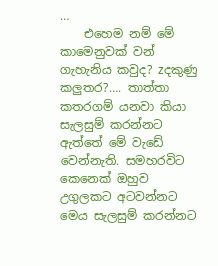…
    එහෙම නම් මේ කාමෙනුවක්‌ වන් ගැහැනිය කවුද? zදකුණු කලුතර?…. තාත්තා කතරගම් යනවා කියා සැලසුම් කරන්නට ඇත්තේ මේ වැඩේ වෙන්නැති. සමහරවිට කෙනෙක්‌ ඔහුව උගුලකට අටවන්නට මෙය සැලසුම් කරන්නට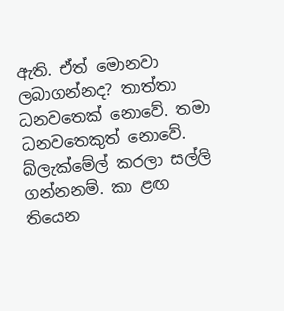ඇති. ඒත් මොනවා ලබාගන්නද? තාත්තා ධනවතෙක්‌ නොවේ. තමා ධනවතෙකුත් නොවේ. බ්ලැක්‌මේල් කරලා සල්ලි ගන්නනම්. කා ළඟ තියෙන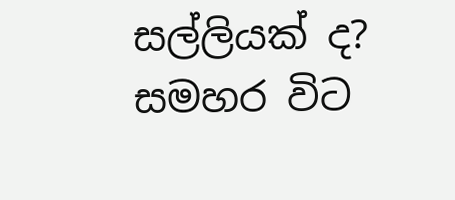සල්ලියක්‌ ද? සමහර විට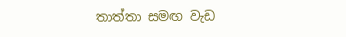තාත්තා සමඟ වැඩ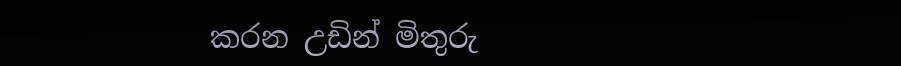කරන උඩින් මිතුරු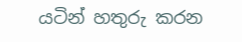යටින් හතුරු කරන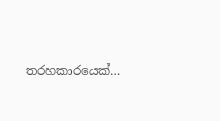තරහකාරයෙක්‌…